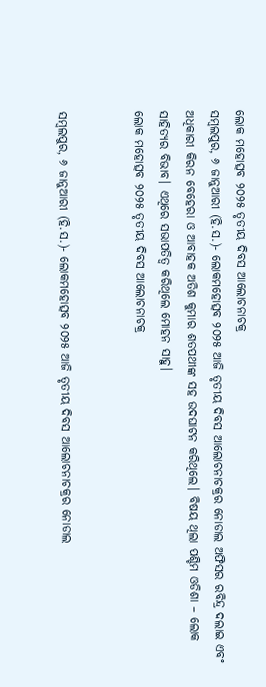ଲୋକ ମହୋତ୍ସବ ୨୦୨୫ ତୃତୀୟ ଦିବସ ଆଲୋଚନାଚକ୍ର
ସମ୍ବଲପୁର, ୬ ଜାନୁଆରୀ (ହି.ସ.)- ଲୋକମହୋତ୍ସବ ୨୦୨୫ ଆଜି ତୃତୀୟ ଦିବସ ଆଲୋଚନାଚକ୍ରର ନୋଡାଲ ଅଫିସର ରବିନ୍ଦ୍ର ଦଲାଇ ଏବଂ ଅଧିକାରୀ କିରନ ବେହେରା ଓ ଆବାହକ ଅତିଶ କୁମାର ଶତପଥୀଙ୍କ ସହ ଉଦଘାଟନ କରିଥିଲେ। ବିଷୟ ଥିଲା ପଶ୍ଚିମ ଓଡିଶା – ଲୋକ ସାହିତ୍ୟର ବିଭାବ। ଏଥିରେ ସଭାପତିତ୍ୱ କରିଥିଲେ ମୋହନ ସାହୁ।
ଲୋକ ମହୋତ୍ସବ ୨୦୨୫ ତୃତୀୟ ଦିବସ ଆଲୋଚନାଚକ୍ର


ସମ୍ବଲପୁର, ୬ ଜାନୁଆରୀ (ହି.ସ.)- ଲୋକମହୋତ୍ସବ ୨୦୨୫ ଆଜି ତୃତୀୟ ଦିବସ ଆଲୋଚନାଚକ୍ରର ନୋଡାଲ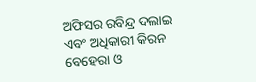ଅଫିସର ରବିନ୍ଦ୍ର ଦଲାଇ ଏବଂ ଅଧିକାରୀ କିରନ ବେହେରା ଓ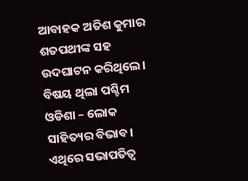ଆବାହକ ଅତିଶ କୁମାର ଶତପଥୀଙ୍କ ସହ ଉଦଘାଟନ କରିଥିଲେ। ବିଷୟ ଥିଲା ପଶ୍ଚିମ ଓଡିଶା – ଲୋକ ସାହିତ୍ୟର ବିଭାବ। ଏଥିରେ ସଭାପତିତ୍ୱ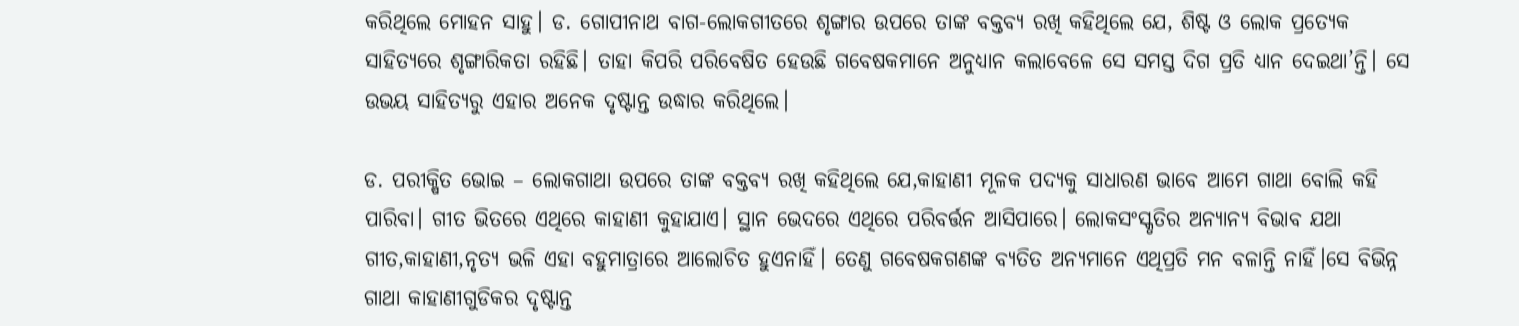କରିଥିଲେ ମୋହନ ସାହୁ। ଡ. ଗୋପୀନାଥ ବାଗ-ଲୋକଗୀତରେ ଶୃଙ୍ଗାର ଉପରେ ତାଙ୍କ ବକ୍ତବ୍ୟ ରଖି କହିଥିଲେ ଯେ, ଶିଷ୍ଟ ଓ ଲୋକ ପ୍ରତ୍ୟେକ ସାହିତ୍ୟରେ ଶୃଙ୍ଗାରିକତା ରହିଛି। ତାହା କିପରି ପରିବେଷିତ ହେଉଛି ଗବେଷକମାନେ ଅନୁଧ୍ୟାନ କଲାବେଳେ ସେ ସମସ୍ତ ଦିଗ ପ୍ରତି ଧ୍ୟାନ ଦେଇଥା’ନ୍ତି। ସେ ଉଭୟ ସାହିତ୍ୟରୁ ଏହାର ଅନେକ ଦୃଷ୍ଟାନ୍ତ ଉଦ୍ଧାର କରିଥିଲେ।

ଡ. ପରୀକ୍ଷିତ ଭୋଇ – ଲୋକଗାଥା ଉପରେ ତାଙ୍କ ବକ୍ତବ୍ୟ ରଖି କହିଥିଲେ ଯେ,କାହାଣୀ ମୂଳକ ପଦ୍ୟକୁ ସାଧାରଣ ଭାବେ ଆମେ ଗାଥା ବୋଲି କହି ପାରିବା। ଗୀତ ଭିତରେ ଏଥିରେ କାହାଣୀ କୁହାଯାଏ। ସ୍ଥାନ ଭେଦରେ ଏଥିରେ ପରିବର୍ତ୍ତନ ଆସିପାରେ। ଲୋକସଂସ୍କୃତିର ଅନ୍ୟାନ୍ୟ ବିଭାବ ଯଥା ଗୀତ,କାହାଣୀ,ନୃତ୍ୟ ଭଳି ଏହା ବହୁମାତ୍ରାରେ ଆଲୋଚିତ ହୁଏନାହିଁ। ତେଣୁ ଗବେଷକଗଣଙ୍କ ବ୍ୟତିତ ଅନ୍ୟମାନେ ଏଥିପ୍ରତି ମନ ବଳାନ୍ତି ନାହିଁ।ସେ ବିଭିନ୍ନ ଗାଥା କାହାଣୀଗୁଡିକର ଦୃଷ୍ଟାନ୍ତ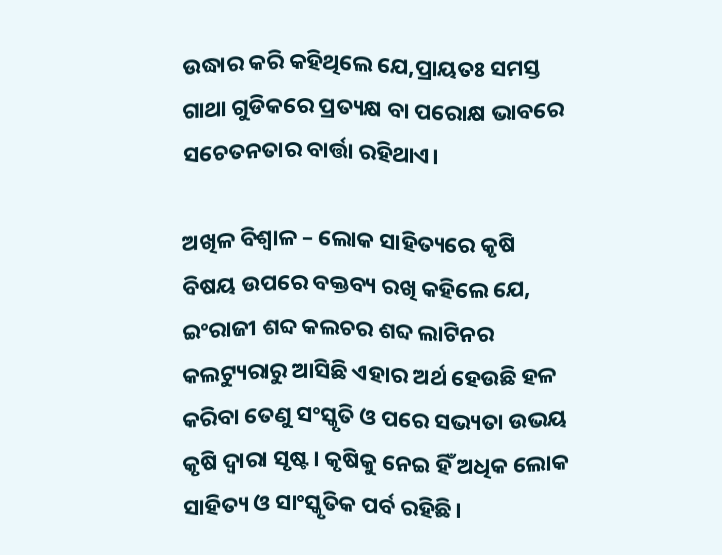ଉଦ୍ଧାର କରି କହିଥିଲେ ଯେ,ପ୍ରାୟତଃ ସମସ୍ତ ଗାଥା ଗୁଡିକରେ ପ୍ରତ୍ୟକ୍ଷ ବା ପରୋକ୍ଷ ଭାବରେ ସଚେତନତାର ବାର୍ତ୍ତା ରହିଥାଏ।

ଅଖିଳ ବିଶ୍ୱାଳ – ଲୋକ ସାହିତ୍ୟରେ କୃଷି ବିଷୟ ଉପରେ ବକ୍ତବ୍ୟ ରଖି କହିଲେ ଯେ, ଇଂରାଜୀ ଶବ୍ଦ କଲଚର ଶବ୍ଦ ଲାଟିନର କଲଟ୍ୟୁରାରୁ ଆସିଛି ଏହାର ଅର୍ଥ ହେଉଛି ହଳ କରିବା ତେଣୁ ସଂସ୍କୃତି ଓ ପରେ ସଭ୍ୟତା ଉଭୟ କୃଷି ଦ୍ୱାରା ସୃଷ୍ଟ। କୃଷିକୁ ନେଇ ହିଁ ଅଧିକ ଲୋକ ସାହିତ୍ୟ ଓ ସାଂସ୍କୃତିକ ପର୍ବ ରହିଛି।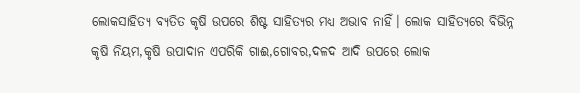ଲୋକସାହିତ୍ୟ ବ୍ୟତିତ କୃଷି ଉପରେ ଶିଷ୍ଟ ସାହିତ୍ୟର ମଧ୍ୟ ଅଭାବ ନାହିଁ। ଲୋକ ସାହିତ୍ୟରେ ବିଭିନ୍ନ କୃଷି ନିୟମ,କୃଷି ଉପାଦାନ ଏପରିକି ଗାଈ,ଗୋବର,ଦଳଦ ଆଦି ଉପରେ ଲୋକ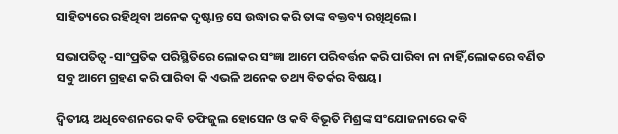ସାହିତ୍ୟରେ ରହିଥିବା ଅନେକ ଦୃଷ୍ଟାନ୍ତ ସେ ଉଦ୍ଧାର କରି ତାଙ୍କ ବକ୍ତବ୍ୟ ରଖିଥିଲେ।

ସଭାପତିତ୍ୱ -ସାଂପ୍ରତିକ ପରିସ୍ଥିତିରେ ଲୋକର ସଂଜ୍ଞା ଆମେ ପରିବର୍ତ୍ତନ କରି ପାରିବା ନା ନାହିଁ,ଲୋକରେ ବର୍ଣିତ ସବୁ ଆମେ ଗ୍ରହଣ କରି ପାରିବା କି ଏଭଳି ଅନେକ ତଥ୍ୟ ବିତର୍କର ବିଷୟ।

ଦ୍ୱିତୀୟ ଅଧିବେଶନରେ କବି ତଫିଜୁଲ ହୋସେନ ଓ କବି ବିଭୂତି ମିଶ୍ରଙ୍କ ସଂଯୋଜନାରେ କବି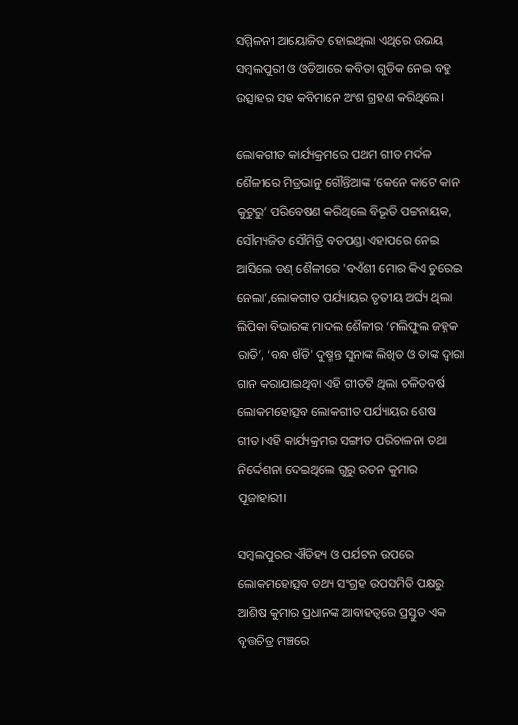ସମ୍ମିଳନୀ ଆୟୋଜିତ ହୋଇଥିଲା ଏଥିରେ ଉଭୟ ସମ୍ବଲପୁରୀ ଓ ଓଡିଆରେ କବିତା ଗୁଡିକ ନେଇ ବହୁ ଉତ୍ସାହର ସହ କବିମାନେ ଅଂଶ ଗ୍ରହଣ କରିଥିଲେ।

ଲୋକଗୀତ କାର୍ଯ୍ୟକ୍ରମରେ ପଥମ ଗୀତ ମର୍ଦଳ ଶୈଳୀରେ ମିତ୍ରଭାନୁ ଗୌନ୍ତିଆଙ୍କ ‘କେନେ କାଟେ କାନ କୁଟୁରୁ’ ପରିବେଷଣ କରିଥିଲେ ବିଭୂତି ପଟ୍ଟନାୟକ, ସୌମ୍ୟଜିତ ସୌମିତ୍ରି ବଡପଣ୍ଡା ଏହାପରେ ନେଇ ଆସିଲେ ଡଣ୍‌ ଶୈଳୀରେ 'ବଏଁଶୀ ମୋର କିଏ ଚୁରେଇ ନେଲା’,ଲୋକଗୀତ ପର୍ଯ୍ୟାୟର ତୃତୀୟ ଅର୍ଘ୍ୟ ଥିଲା ଲିପିକା ବିଭାରଙ୍କ ମାଦଲ ଶୈଳୀର ‘ମଲିଫୁଲ ଜହ୍ନକ ରାତି’, ‘ବନ୍ଧ ଖଁଡି' ଦୁଷ୍ମନ୍ତ ସୁନାଙ୍କ ଲିଖିତ ଓ ତାଙ୍କ ଦ୍ୱାରା ଗାନ କରାଯାଇଥିବା ଏହି ଗୀତଟି ଥିଲା ଚଳିତବର୍ଷ ଲୋକମହୋତ୍ସବ ଲୋକଗୀତ ପର୍ଯ୍ୟାୟର ଶେଷ ଗୀତ।ଏହି କାର୍ଯ୍ୟକ୍ରମର ସଙ୍ଗୀତ ପରିଚାଳନା ତଥା ନିର୍ଦ୍ଦେଶନା ଦେଇଥିଲେ ଗୁରୁ ରତନ କୁମାର ପୂଜାହାରୀ।

ସମ୍ବଲପୁରର ଐତିହ୍ୟ ଓ ପର୍ଯଟନ ଉପରେ ଲୋକମହୋତ୍ସବ ତଥ୍ୟ ସଂଗ୍ରହ ଉପସମିତି ପକ୍ଷରୁ ଆଶିଷ କୁମାର ପ୍ରଧାନଙ୍କ ଆବାହତ୍ୱରେ ପ୍ରସ୍ତୁତ ଏକ ବୃତ୍ତଚିତ୍ର ମଞ୍ଚରେ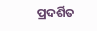ପ୍ରଦର୍ଶିତ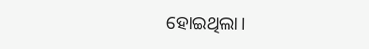ହୋଇଥିଲା।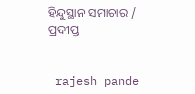ହିନ୍ଦୁସ୍ଥାନ ସମାଚାର / ପ୍ରଦୀପ୍ତ


 rajesh pande